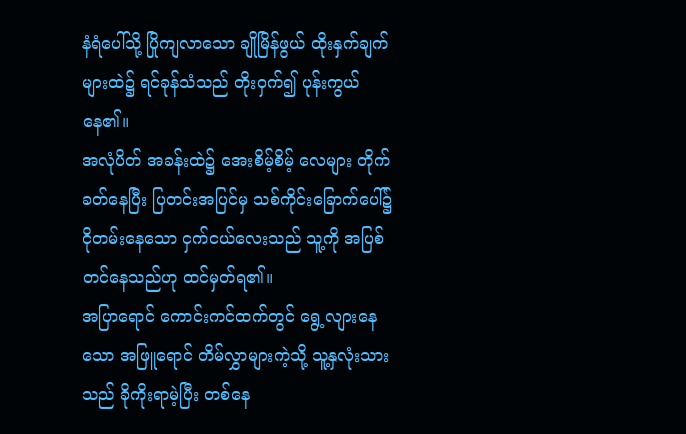နံရံပေါ်သို့ ပြိုကျလာသော ချိုမြိန်ဖွယ် ထိုးနှက်ချက်များထဲ၌ ရင်ခုန်သံသည် တိုးဝှက်၍ ပုန်းကွယ်နေ၏။
အလုံပိတ် အခန်းထဲ၌ အေးစိမ့်စိမ့် လေများ တိုက်ခတ်နေပြီး ပြတင်းအပြင်မှ သစ်ကိုင်းခြောက်ပေါ်၌ ငိုတမ်းနေသော ငှက်ငယ်လေးသည် သူ့ကို အပြစ်တင်နေသည်ဟု ထင်မှတ်ရ၏။
အပြာရောင် ကောင်းကင်ထက်တွင် ရွေ့လျားနေသော အဖြူရောင် တိမ်လွှာများကဲ့သို့ သူ့နှလုံးသားသည် ခိုကိုးရာမဲ့ပြီး တစ်နေ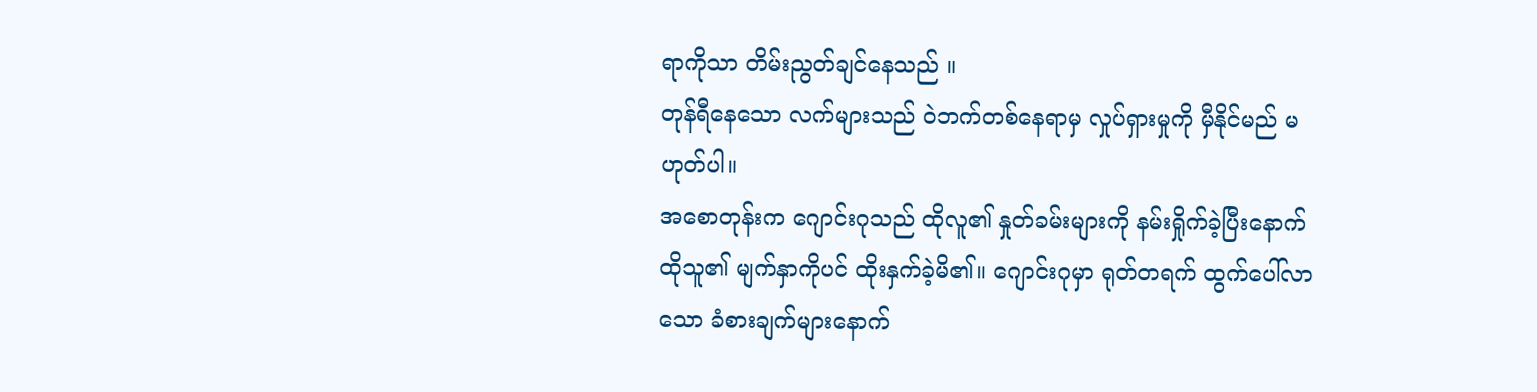ရာကိုသာ တိမ်းညွတ်ချင်နေသည် ။
တုန်ရီနေသော လက်များသည် ဝဲဘက်တစ်နေရာမှ လှုပ်ရှားမှုကို မှီနိုင်မည် မဟုတ်ပါ။
အစောတုန်းက ဂျောင်းဂုသည် ထိုလူ၏ နှုတ်ခမ်းများကို နမ်းရှိုက်ခဲ့ပြီးနောက် ထိုသူ၏ မျက်နှာကိုပင် ထိုးနှက်ခဲ့မိ၏။ ဂျောင်းဂုမှာ ရုတ်တရက် ထွက်ပေါ်လာသော ခံစားချက်များနောက်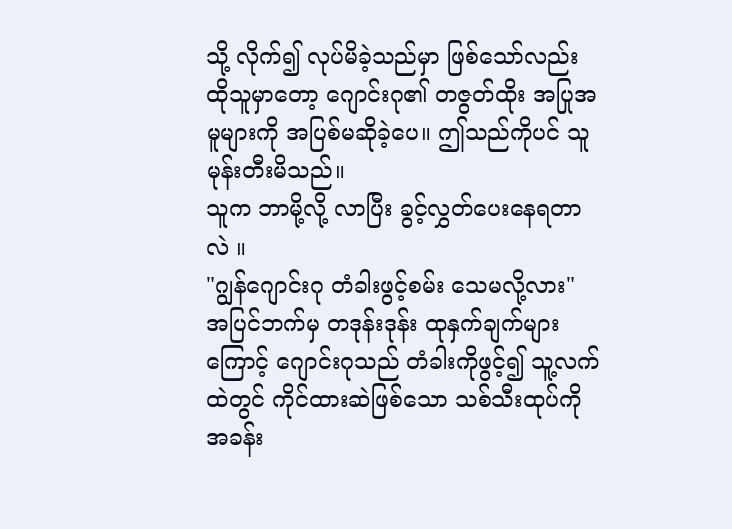သို့ လိုက်၍ လုပ်မိခဲ့သည်မှာ ဖြစ်သော်လည်း ထိုသူမှာတော့ ဂျောင်းဂု၏ တဇွတ်ထိုး အပြုအမူများကို အပြစ်မဆိုခဲ့ပေ။ ဤသည်ကိုပင် သူ မုန်းတီးမိသည်။
သူက ဘာမို့လို့ လာပြီး ခွင့်လွှတ်ပေးနေရတာလဲ ။
"ဂျွန်ဂျောင်းဂု တံခါးဖွင့်စမ်း သေမလို့လား"
အပြင်ဘက်မှ တဒုန်းဒုန်း ထုနှက်ချက်များကြောင့် ဂျောင်းဂုသည် တံခါးကိုဖွင့်၍ သူ့လက်ထဲတွင် ကိုင်ထားဆဲဖြစ်သော သစ်သီးထုပ်ကို အခန်း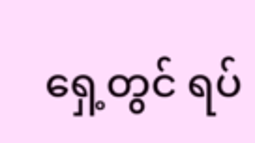ရှေ့တွင် ရပ်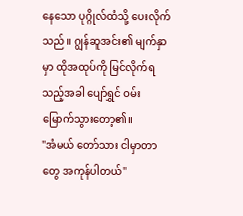နေသော ပုဂ္ဂိုလ်ထံသို့ ပေးလိုက်သည်။ ဂျွန်ဆူအင်း၏ မျက်နှာမှာ ထိုအထုပ်ကို မြင်လိုက်ရသည့်အခါ ပျော်ရွှင် ဝမ်းမြောက်သွားတော့၏။
"အံမယ် တော်သား ငါမှာတာတွေ အကုန်ပါတယ်"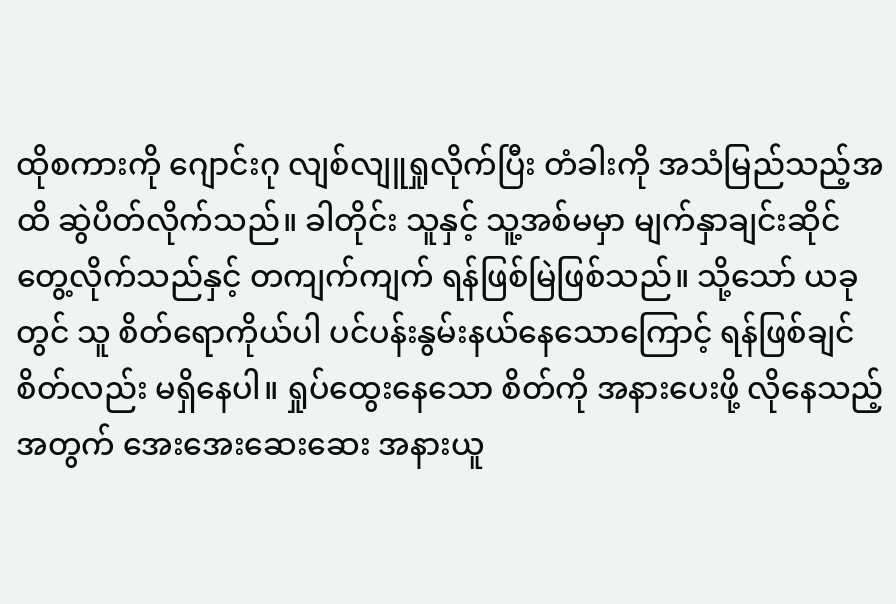ထိုစကားကို ဂျောင်းဂု လျစ်လျူရှုလိုက်ပြီး တံခါးကို အသံမြည်သည့်အထိ ဆွဲပိတ်လိုက်သည်။ ခါတိုင်း သူနှင့် သူ့အစ်မမှာ မျက်နှာချင်းဆိုင် တွေ့လိုက်သည်နှင့် တကျက်ကျက် ရန်ဖြစ်မြဲဖြစ်သည်။ သို့သော် ယခုတွင် သူ စိတ်ရောကိုယ်ပါ ပင်ပန်းနွမ်းနယ်နေသောကြောင့် ရန်ဖြစ်ချင်စိတ်လည်း မရှိနေပါ။ ရှုပ်ထွေးနေသော စိတ်ကို အနားပေးဖို့ လိုနေသည့်အတွက် အေးအေးဆေးဆေး အနားယူ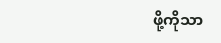ဖို့ကိုသာ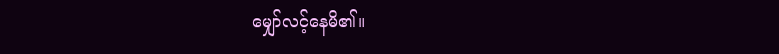မျှော်လင့်နေမိ၏။